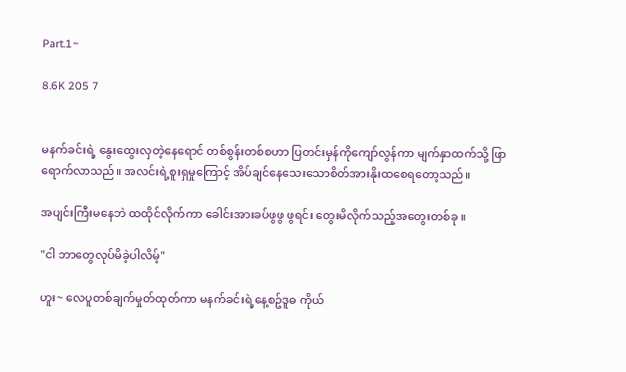Part.1~

8.6K 205 7


မနက်ခင်းရဲ့ နွေးထွေးလှတဲ့နေရောင် တစ်စွန်းတစ်စဟာ ပြတင်းမှန်ကိုကျော်လွန်ကာ မျက်နှာထက်သို့ ဖြာရောက်လာသည်။ အလင်းရဲ့စူးရှမှုကြောင့် အိပ်ချင်နေသေးသောစိတ်အားနိုးထစေရတော့သည်။

အပျင်းကြီးမနေဘဲ ထထိုင်လိုက်ကာ ခေါင်းအားခပ်ဖွဖွ ဖွရင်း တွေးမိလိုက်သည့်အတွေးတစ်ခု ။

"ငါ ဘာတွေလုပ်မိခဲ့ပါလိမ့်"

ဟူး~ လေပူတစ်ချက်မှုတ်ထုတ်ကာ မနက်ခင်းရဲ့နေ့စဥ်ဒူဓ ကိုယ်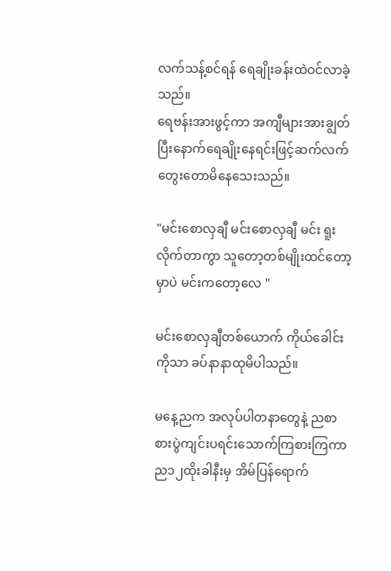လက်သန့်စင်ရန် ရေချိုးခန်းထဲဝင်လာခဲ့သည်။
ရေဗန်းအားဖွင့်ကာ အကျီများအားချွတ်ပြီးနောက်ရေချိုးနေရင်းဖြင့်ဆက်လက်တွေးတောမိနေသေးသည်။

"မင်းစောလှချီ မင်းစောလှချီ မင်း ရူးလိုက်တာကွာ သူတော့တစ်မျိုးထင်တော့မှာပဲ မင်းကတော့လေ "

မင်းစောလှချီတစ်ယောက် ကိုယ်ခေါင်းကိုသာ ခပ်နာနာထုမိပါသည်။

မနေ့ညက အလုပ်ပါတနာတွေနဲ့ ညစာစားပွဲကျင်းပရင်းသောက်ကြစားကြကာ ည၁၂ထိုးခါနီးမှ အိမ်ပြန်ရောက်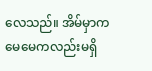လေသည်။ အိမ်မှာက မေမေကလည်းမရှိ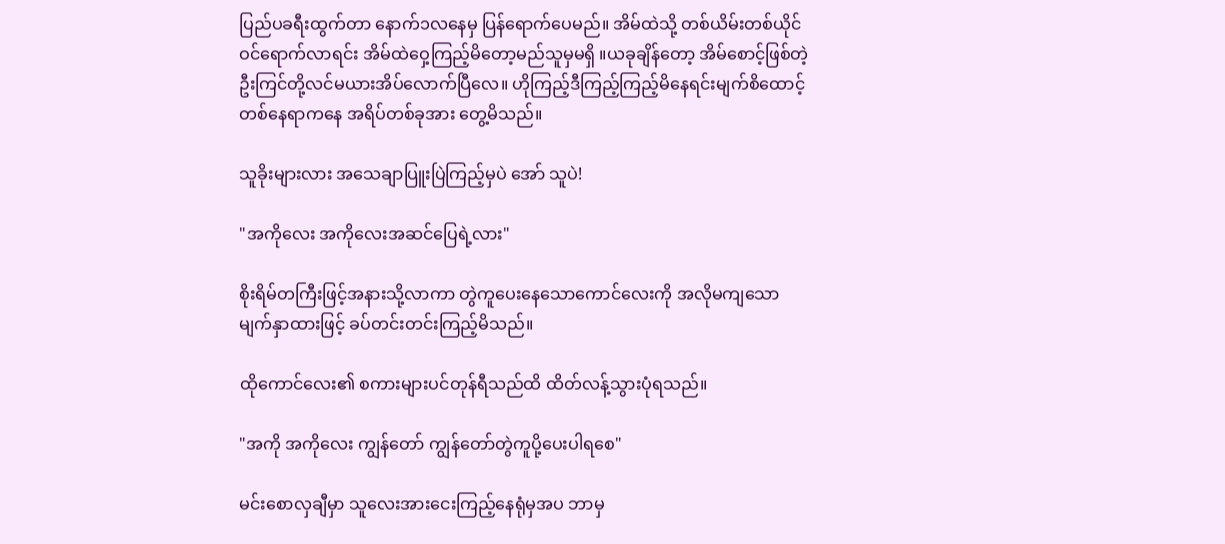ပြည်ပခရီးထွက်တာ နောက်၁လနေမှ ပြန်ရောက်ပေမည်။ အိမ်ထဲသို့ တစ်ယိမ်းတစ်ယိုင် ဝင်ရောက်လာရင်း အိမ်ထဲဝှေ့ကြည့်မိတော့မည်သူမှမရှိ ။ယခုချိန်တော့ အိမ်စောင့်ဖြစ်တဲ့ ဦးကြင်တို့လင်မယားအိပ်လောက်ပြီလေ။ ဟိုကြည့်ဒီကြည့်ကြည့်မိနေရင်းမျက်စိထောင့်တစ်နေရာကနေ အရိပ်တစ်ခုအား တွေ့မိသည်။

သူခိုးများလား အသေချာပြူးပြဲကြည့်မှပဲ အော် သူပဲ!

"အကိုလေး အကိုလေးအဆင်ပြေရဲ့လား"

စိုးရိမ်တကြီးဖြင့်အနားသို့လာကာ တွဲကူပေးနေသောကောင်လေးကို အလိုမကျသော မျက်နှာထားဖြင့် ခပ်တင်းတင်းကြည့်မိသည်။

ထိုကောင်လေး၏ စကားများပင်တုန်ရီသည်ထိ ထိတ်လန့်သွားပုံရသည်။

"အကို အကိုလေး ကျွန်တော် ကျွန်တော်တွဲကူပို့ပေးပါရစေ"

မင်းစောလှချီမှာ သူလေးအားငေးကြည့်နေရုံမှအပ ဘာမှ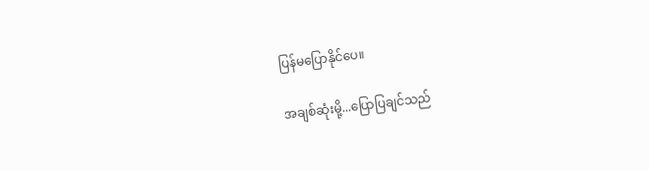ပြန်မပြောနိုင်ပေ။

အချစ်ဆုံးမို့...ပြောပြချင်သည်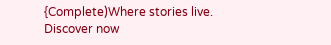{Complete)Where stories live. Discover now